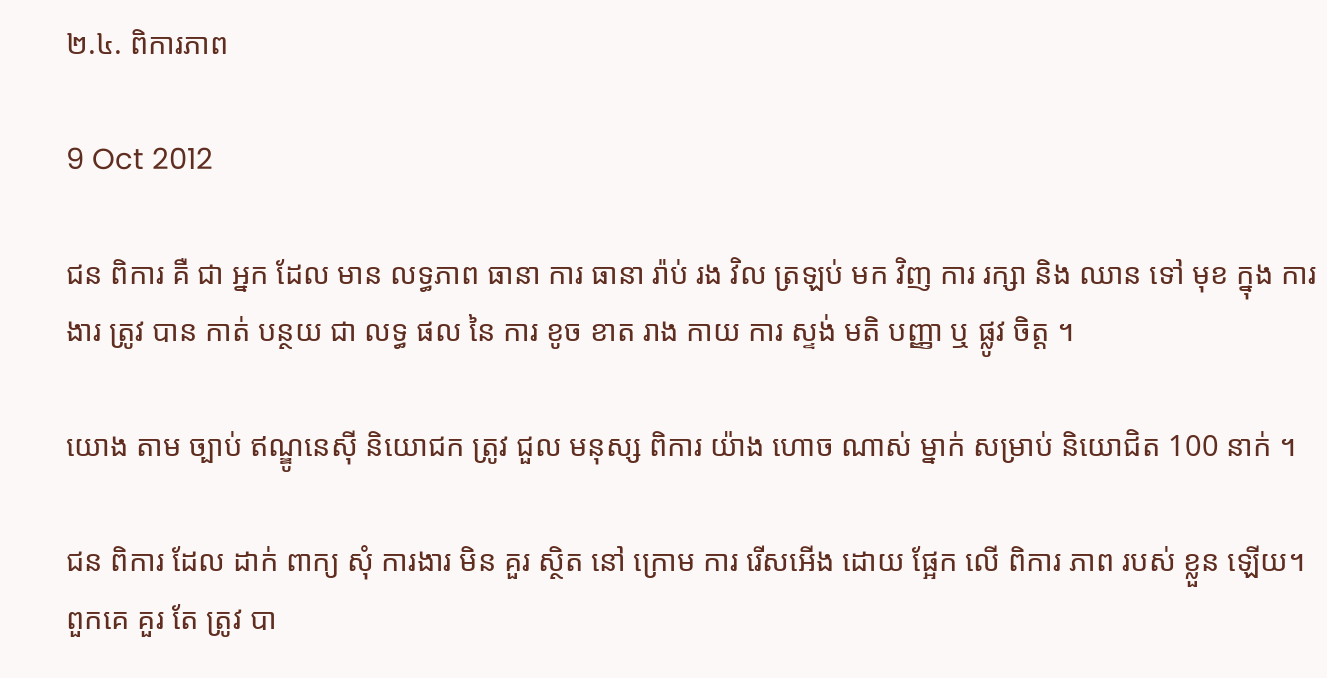២.៤. ពិការភាព

9 Oct 2012

ជន ពិការ គឺ ជា អ្នក ដែល មាន លទ្ធភាព ធានា ការ ធានា រ៉ាប់ រង វិល ត្រឡប់ មក វិញ ការ រក្សា និង ឈាន ទៅ មុខ ក្នុង ការងារ ត្រូវ បាន កាត់ បន្ថយ ជា លទ្ធ ផល នៃ ការ ខូច ខាត រាង កាយ ការ ស្ទង់ មតិ បញ្ញា ឬ ផ្លូវ ចិត្ត ។

យោង តាម ច្បាប់ ឥណ្ឌូនេស៊ី និយោជក ត្រូវ ជួល មនុស្ស ពិការ យ៉ាង ហោច ណាស់ ម្នាក់ សម្រាប់ និយោជិត 100 នាក់ ។

ជន ពិការ ដែល ដាក់ ពាក្យ សុំ ការងារ មិន គួរ ស្ថិត នៅ ក្រោម ការ រើសអើង ដោយ ផ្អែក លើ ពិការ ភាព របស់ ខ្លួន ឡើយ។ ពួកគេ គួរ តែ ត្រូវ បា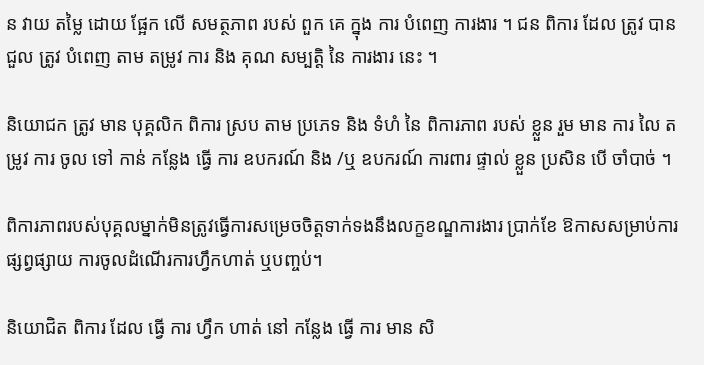ន វាយ តម្លៃ ដោយ ផ្អែក លើ សមត្ថភាព របស់ ពួក គេ ក្នុង ការ បំពេញ ការងារ ។ ជន ពិការ ដែល ត្រូវ បាន ជួល ត្រូវ បំពេញ តាម តម្រូវ ការ និង គុណ សម្បត្តិ នៃ ការងារ នេះ ។

និយោជក ត្រូវ មាន បុគ្គលិក ពិការ ស្រប តាម ប្រភេទ និង ទំហំ នៃ ពិការភាព របស់ ខ្លួន រួម មាន ការ លៃ តម្រូវ ការ ចូល ទៅ កាន់ កន្លែង ធ្វើ ការ ឧបករណ៍ និង /ឬ ឧបករណ៍ ការពារ ផ្ទាល់ ខ្លួន ប្រសិន បើ ចាំបាច់ ។

ពិការភាពរបស់បុគ្គលម្នាក់មិនត្រូវធ្វើការសម្រេចចិត្តទាក់ទងនឹងលក្ខខណ្ឌការងារ ប្រាក់ខែ ឱកាសសម្រាប់ការផ្សព្វផ្សាយ ការចូលដំណើរការហ្វឹកហាត់ ឬបញ្ចប់។

និយោជិត ពិការ ដែល ធ្វើ ការ ហ្វឹក ហាត់ នៅ កន្លែង ធ្វើ ការ មាន សិ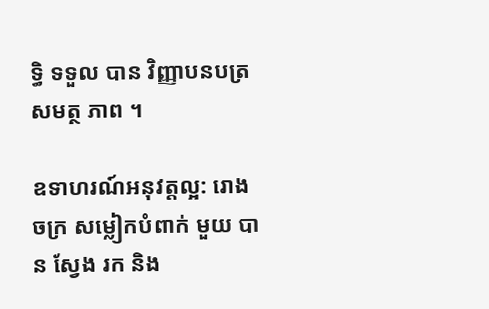ទ្ធិ ទទួល បាន វិញ្ញាបនបត្រ សមត្ថ ភាព ។

ឧទាហរណ៍អនុវត្តល្អ: រោង ចក្រ សម្លៀកបំពាក់ មួយ បាន ស្វែង រក និង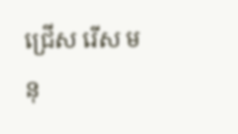ជ្រើស រើស មនុ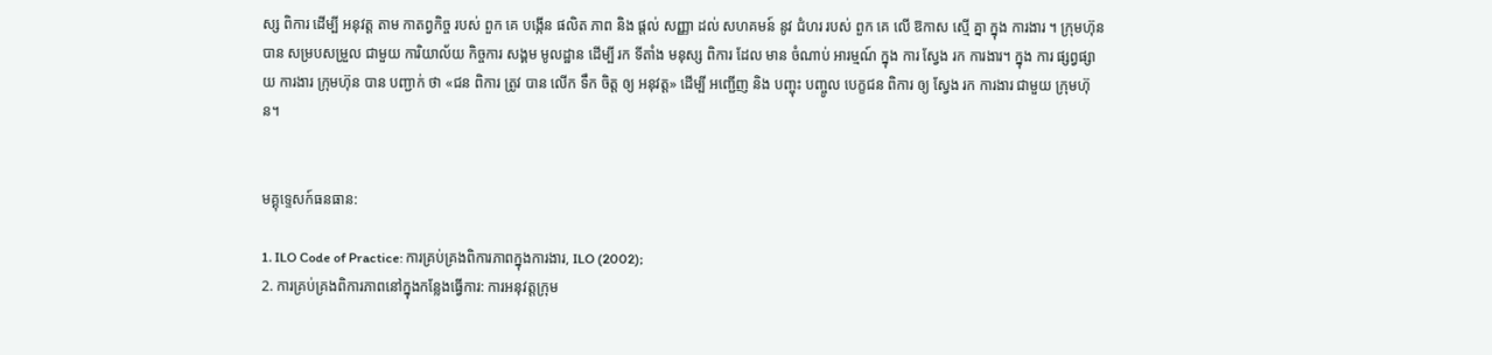ស្ស ពិការ ដើម្បី អនុវត្ត តាម កាតព្វកិច្ច របស់ ពួក គេ បង្កើន ផលិត ភាព និង ផ្តល់ សញ្ញា ដល់ សហគមន៍ នូវ ជំហរ របស់ ពួក គេ លើ ឱកាស ស្មើ គ្នា ក្នុង ការងារ ។ ក្រុមហ៊ុន បាន សម្របសម្រួល ជាមួយ ការិយាល័យ កិច្ចការ សង្គម មូលដ្ឋាន ដើម្បី រក ទីតាំង មនុស្ស ពិការ ដែល មាន ចំណាប់ អារម្មណ៍ ក្នុង ការ ស្វែង រក ការងារ។ ក្នុង ការ ផ្សព្វផ្សាយ ការងារ ក្រុមហ៊ុន បាន បញ្ជាក់ ថា «ជន ពិការ ត្រូវ បាន លើក ទឹក ចិត្ត ឲ្យ អនុវត្ត» ដើម្បី អញ្ជើញ និង បញ្ចុះ បញ្ចូល បេក្ខជន ពិការ ឲ្យ ស្វែង រក ការងារ ជាមួយ ក្រុមហ៊ុន។


មគ្គុទ្ទេសក៍ធនធាន:

1. ILO Code of Practice: ការគ្រប់គ្រងពិការភាពក្នុងការងារ, ILO (2002);
2. ការគ្រប់គ្រងពិការភាពនៅក្នុងកន្លែងធ្វើការ: ការអនុវត្តក្រុម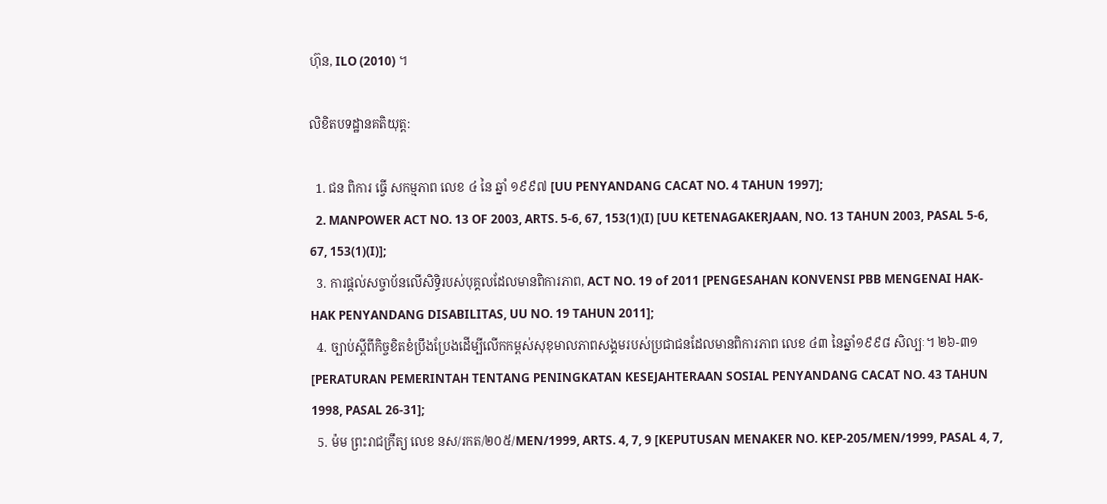ហ៊ុន, ILO (2010) ។

លិខិតបទដ្ឋានគតិយុត្ត:

  1. ជន ពិការ ធ្វើ សកម្មភាព លេខ ៤ នៃ ឆ្នាំ ១៩៩៧ [UU PENYANDANG CACAT NO. 4 TAHUN 1997];
  2. MANPOWER ACT NO. 13 OF 2003, ARTS. 5-6, 67, 153(1)(I) [UU KETENAGAKERJAAN, NO. 13 TAHUN 2003, PASAL 5-6, 67, 153(1)(I)];
  3. ការផ្តល់សច្ចាប័នលើសិទ្ធិរបស់បុគ្គលដែលមានពិការភាព, ACT NO. 19 of 2011 [PENGESAHAN KONVENSI PBB MENGENAI HAK-HAK PENYANDANG DISABILITAS, UU NO. 19 TAHUN 2011];
  4. ច្បាប់ស្តីពីកិច្ចខិតខំប្រឹងប្រែងដើម្បីលើកកម្ពស់សុខុមាលភាពសង្គមរបស់ប្រជាជនដែលមានពិការភាព លេខ ៤៣ នៃឆ្នាំ១៩៩៨ សិល្បៈ។ ២៦-៣១ [PERATURAN PEMERINTAH TENTANG PENINGKATAN KESEJAHTERAAN SOSIAL PENYANDANG CACAT NO. 43 TAHUN 1998, PASAL 26-31];
  5. ម៉ម ព្រះរាជក្រឹត្យ លេខ នស/រកត/២០៥/MEN/1999, ARTS. 4, 7, 9 [KEPUTUSAN MENAKER NO. KEP-205/MEN/1999, PASAL 4, 7,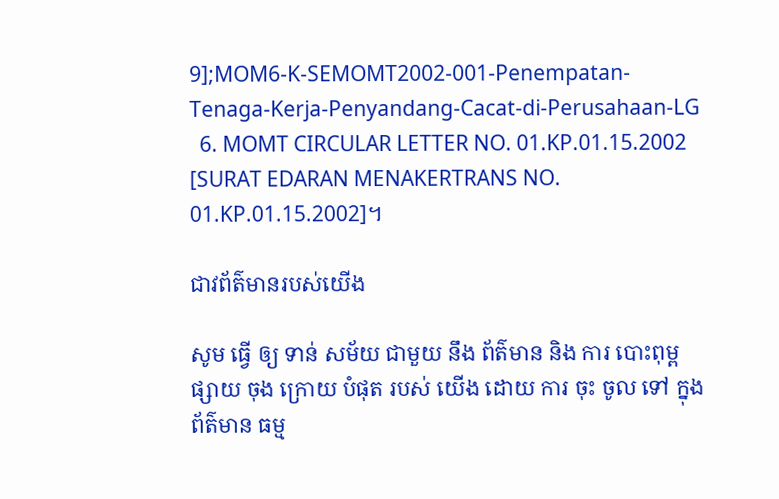9];MOM6-K-SEMOMT2002-001-Penempatan-Tenaga-Kerja-Penyandang-Cacat-di-Perusahaan-LG
  6. MOMT CIRCULAR LETTER NO. 01.KP.01.15.2002 [SURAT EDARAN MENAKERTRANS NO. 01.KP.01.15.2002]។

ជាវព័ត៌មានរបស់យើង

សូម ធ្វើ ឲ្យ ទាន់ សម័យ ជាមួយ នឹង ព័ត៌មាន និង ការ បោះពុម្ព ផ្សាយ ចុង ក្រោយ បំផុត របស់ យើង ដោយ ការ ចុះ ចូល ទៅ ក្នុង ព័ត៌មាន ធម្ម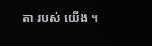តា របស់ យើង ។